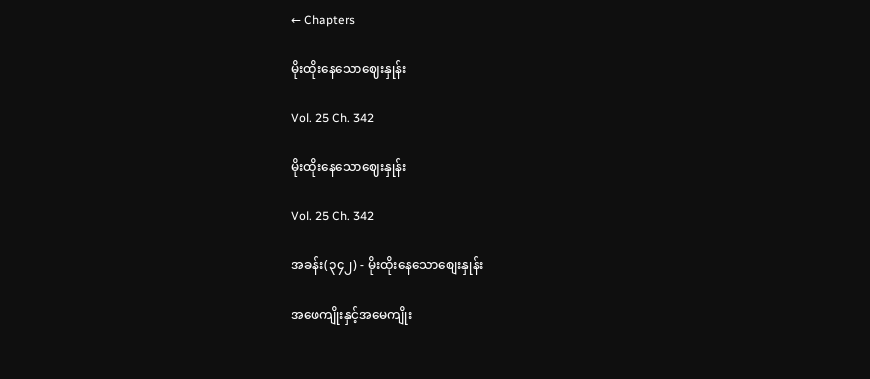← Chapters

မိုးထိုးနေသောဈေးနှုန်း

Vol. 25 Ch. 342

မိုးထိုးနေသောဈေးနှုန်း

Vol. 25 Ch. 342

အခန်း(၃၄၂) - မိုးထိုးနေသောစျေးနှုန်း

အဖေကျိုးနှင့်အမေကျိုး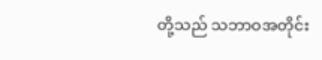တို့သည် သဘာဝအတိုင်း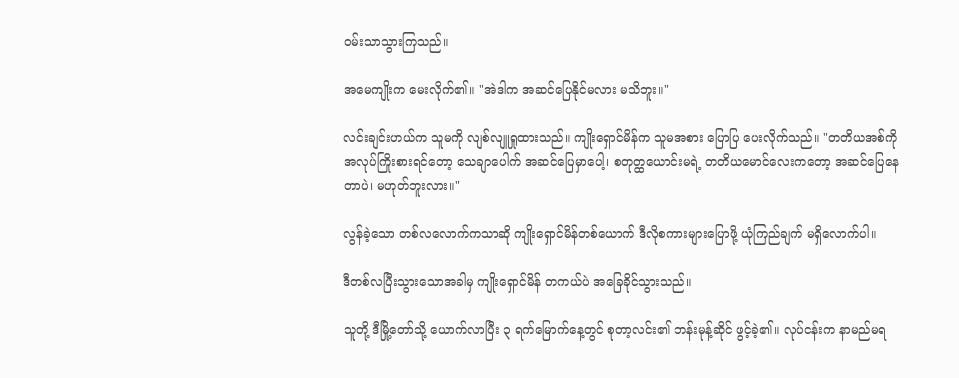ဝမ်းသာသွားကြသည်။

အမေကျိုးက မေးလိုက်၏။ "အဲဒါက အဆင်ပြေနိုင်မလား မသိဘူး။"

လင်းချင်းဟယ်က သူမကို လျစ်လျူရှုထားသည်။ ကျိုးရှောင်မိန်က သူမအစား ပြောပြ ပေးလိုက်သည်။ "တတိယအစ်ကို အလုပ်ကြိုးစားရင်တော့ သေချာပေါက် အဆင်ပြေမှာပေါ့၊ စတုတ္ထယောင်းမရဲ့ တတိယမောင်လေးကတော့ အဆင်ပြေနေတာပဲ၊ မဟုတ်ဘူးလား။"

လွန်ခဲ့သော တစ်လလောက်ကသာဆို ကျိုးရှောင်မိန်တစ်ယောက် ဒီလိုစကားများပြောဖို့ ယုံကြည်ချက် မရှိလောက်ပါ။

ဒီတစ်လပြီးသွားသောအခါမှ ကျိုးရှောင်မိန် တကယ်ပဲ အခြေခိုင်သွားသည်။

သူတို့ ဒီမြို့တော်သို့ ယောက်လာပြီး ၃ ရက်မြောက်နေ့တွင် စုတာ့လင်း၏ ဘန်းမုန့်ဆိုင် ဖွင့်ခဲ့၏။ လုပ်ငန်းက နာမည်မရ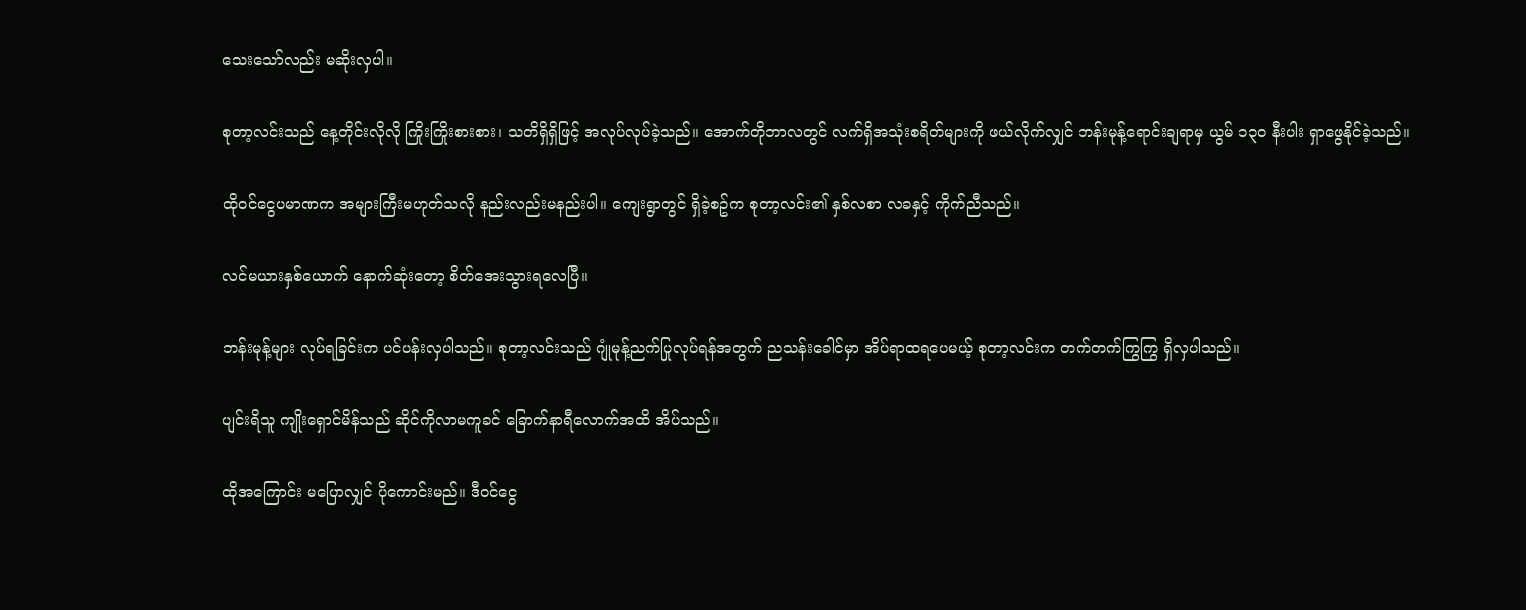သေးသော်လည်း မဆိုးလှပါ။

စုတာ့လင်းသည် နေ့တိုင်းလိုလို ကြိုးကြိုးစားစား၊ သတိရှိရှိဖြင့် အလုပ်လုပ်ခဲ့သည်။ အောက်တိုဘာလတွင် လက်ရှိအသုံးစရိတ်များကို ဖယ်လိုက်လျှင် ဘန်းမုန့်ရောင်းချရာမှ ယွမ် ၁၃၀ နီးပါး ရှာဖွေနိုင်ခဲ့သည်။

ထိုဝင်ငွေပမာဏက အများကြီးမဟုတ်သလို နည်းလည်းမနည်းပါ။ ကျေးရွာတွင် ရှိခဲ့စဥ်က စုတာ့လင်း၏ နှစ်လစာ လခနှင့် ကိုက်ညီသည်။

လင်မယားနှစ်ယောက် နောက်ဆုံးတော့ စိတ်အေးသွားရလေပြီ။

ဘန်းမုန့်များ လုပ်ရခြင်းက ပင်ပန်းလှပါသည်။ စုတာ့လင်းသည် ဂျုံမုန့်ညက်ပြုလုပ်ရန်အတွက် ညသန်းခေါင်မှာ အိပ်ရာထရပေမယ့် စုတာ့လင်းက တက်တက်ကြွကြွ ရှိလှပါသည်။

ပျင်းရိသူ ကျိုးရှောင်မိန်သည် ဆိုင်ကိုလာမကူခင် ခြောက်နာရီလောက်အထိ အိပ်သည်။

ထိုအကြောင်း မပြောလျှင် ပိုကောင်းမည်။ ဒီဝင်ငွေ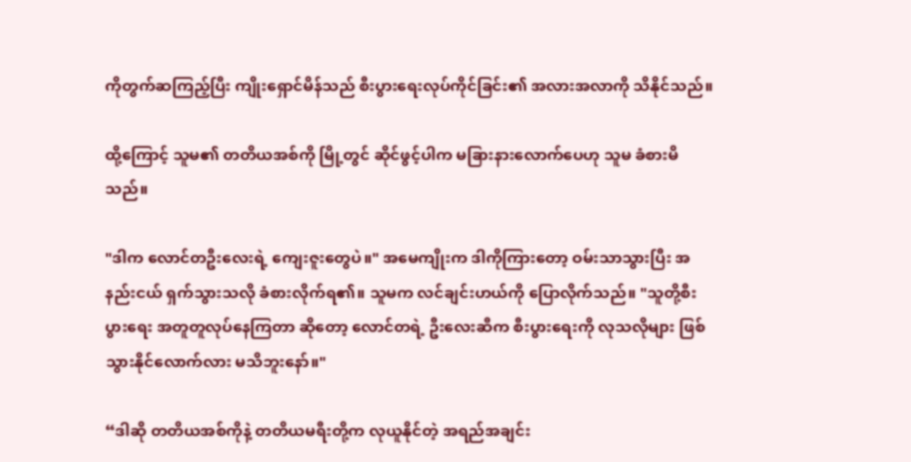ကိုတွက်ဆကြည့်ပြီး ကျိုးရှောင်မိန်သည် စီးပွားရေးလုပ်ကိုင်ခြင်း၏ အလားအလာကို သိနိုင်သည်။

ထို့ကြောင့် သူမ၏ တတိယအစ်ကို မြို့တွင် ဆိုင်ဖွင့်ပါက မခြားနားလောက်ပေဟု သူမ ခံစားမိသည်။

"ဒါက လောင်တဦးလေးရဲ့ ကျေးဇူးတွေပဲ။" အမေကျိုးက ဒါကိုကြားတော့ ဝမ်းသာသွားပြီး အနည်းငယ် ရှက်သွားသလို ခံစားလိုက်ရ၏။ သူမက လင်ချင်းဟယ်ကို ပြောလိုက်သည်။ "သူတို့စီးပွားရေး အတူတူလုပ်နေကြတာ ဆိုတော့ လောင်တရဲ့ ဦးလေးဆီက စီးပွားရေးကို လုသလိုများ ဖြစ်သွားနိုင်လောက်လား မသိဘူးနော်။"

“ဒါဆို တတိယအစ်ကိုနဲ့ တတိယမရီးတို့က လုယူနိုင်တဲ့ အရည်အချင်း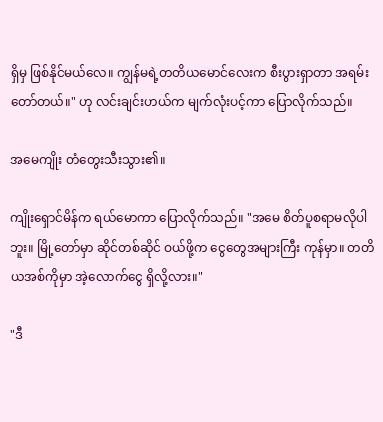ရှိမှ ဖြစ်နိုင်မယ်လေ။ ကျွန်မရဲ့တတိယမောင်လေးက စီးပွားရှာတာ အရမ်းတော်တယ်။" ဟု လင်းချင်းဟယ်က မျက်လုံးပင့်ကာ ပြောလိုက်သည်။

အမေကျိုး တံတွေးသီးသွား၏။

ကျိုးရှောင်မိန်က ရယ်မောကာ ပြောလိုက်သည်။ "အမေ စိတ်ပူစရာမလိုပါဘူး။ မြို့တော်မှာ ဆိုင်တစ်ဆိုင် ဝယ်ဖို့က ငွေတွေအများကြီး ကုန်မှာ။ တတိယအစ်ကိုမှာ အဲ့လောက်ငွေ ရှိလို့လား။"

"ဒီ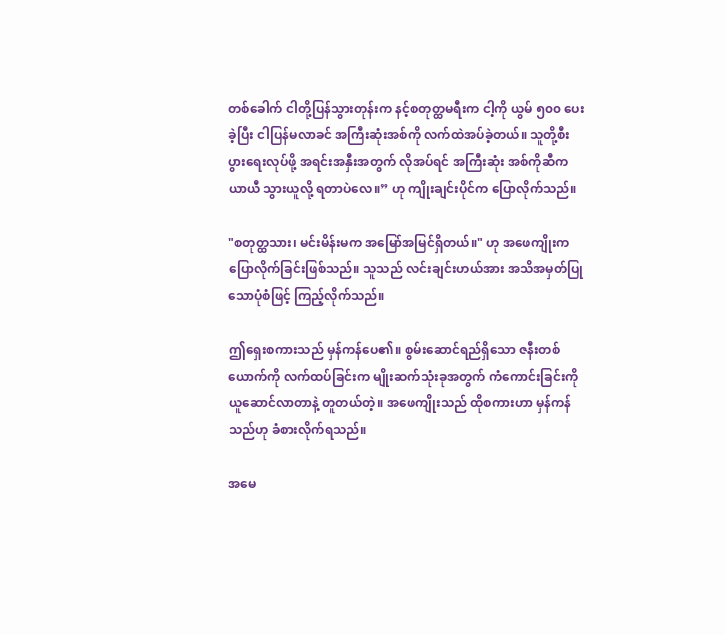တစ်ခေါက် ငါတို့ပြန်သွားတုန်းက နင့်စတုတ္ထမရီးက ငါ့ကို ယွမ် ၅၀၀ ပေးခဲ့ပြီး ငါပြန်မလာခင် အကြီးဆုံးအစ်ကို လက်ထဲအပ်ခဲ့တယ်။ သူတို့စီးပွားရေးလုပ်ဖို့ အရင်းအနှီးအတွက် လိုအပ်ရင် အကြီးဆုံး အစ်ကိုဆီက ယာယီ သွားယူလို့ ရတာပဲလေ။” ဟု ကျိုးချင်းပိုင်က ပြောလိုက်သည်။

"စတုတ္ထသား၊ မင်းမိန်းမက အမြော်အမြင်ရှိတယ်။" ဟု အဖေကျိုးက ပြောလိုက်ခြင်းဖြစ်သည်။ သူသည် လင်းချင်းဟယ်အား အသိအမှတ်ပြုသောပုံစံဖြင့် ကြည့်လိုက်သည်။

ဤရှေးစကားသည် မှန်ကန်ပေ၏။ စွမ်းဆောင်ရည်ရှိသော ဇနီးတစ်ယောက်ကို လက်ထပ်ခြင်းက မျိုးဆက်သုံးခုအတွက် ကံကောင်းခြင်းကို ယူဆောင်လာတာနဲ့ တူတယ်တဲ့။ အဖေကျိုးသည် ထိုစကားဟာ မှန်ကန်သည်ဟု ခံစားလိုက်ရသည်။

အမေ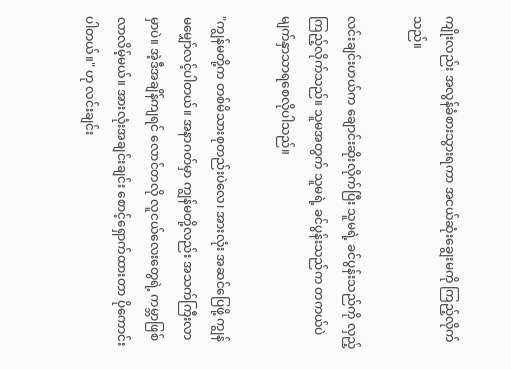ကျိုးလည်း အလွန်ခံစားသွားရကာ အငယ်ဆုံးချွေးမကို ကြည့်လိုက်သည်။

လင်းချင်းဟယ်က ချောင်းဆိုးလိုက်ပြီး သူမရဲ့ ခင်ပွန်းသည်ကို လှည့်ကြည့်လိုက်သည်။ သူမအတွက် သူမရဲ့ ခင်ပွန်းသည်က တကယ်ပဲ မျက်နှာသာရစေလိုပါသည်။

"ကျွန်မတို့က တစ်မိသားစုတည်းပဲလေ၊ အားလုံး အဆင်ပြေဖို့ ကျွန်မမျှော်လင့်ပါတယ်။ အနာဂတ်မှာ ကျွန်မတို့လည်း အသက်ကြီးလာမှာပဲ။ အဲ့ဒီအချိန်ကျရင် လောင်တလို လူငယ်လေးတွေရဲ့ ကမ္ဘာဖြစ်လာလိမ့်မယ်။ အားလုံးအချင်းချင်း စောင့်ရှောက်ထားတာ ပိုကောင်းပါတယ်။" ဟု လင်းချင်း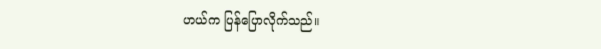ဟယ်က ပြန်ပြောလိုက်သည်။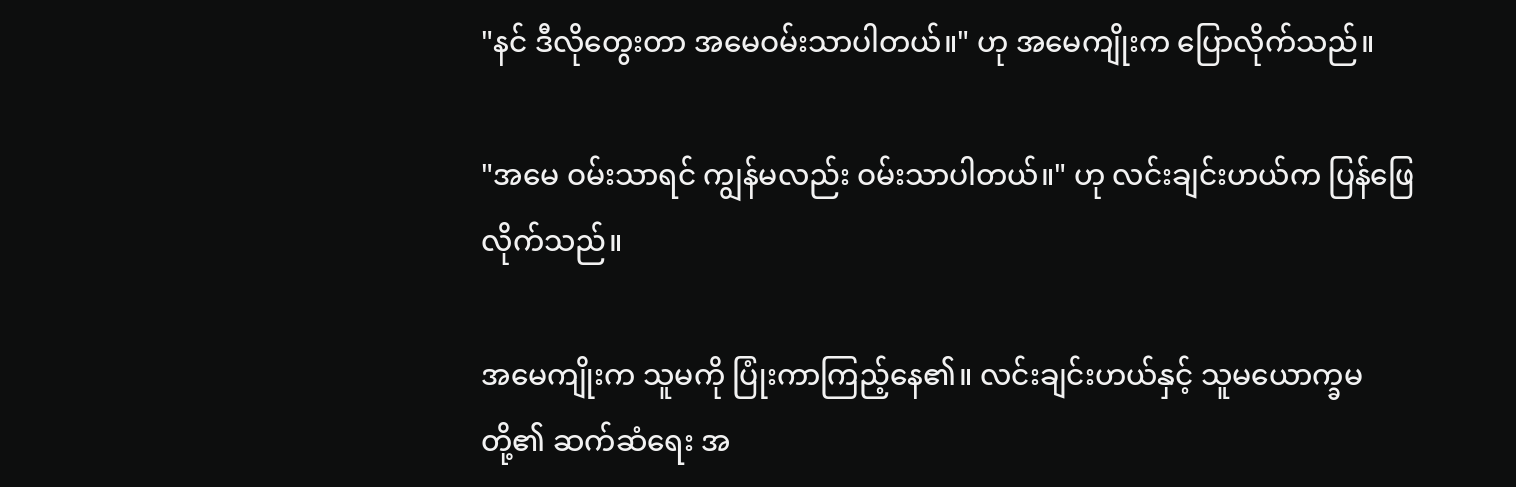"နင် ဒီလိုတွေးတာ အမေဝမ်းသာပါတယ်။" ဟု အမေကျိုးက ပြောလိုက်သည်။

"အမေ ဝမ်းသာရင် ကျွန်မလည်း ဝမ်းသာပါတယ်။" ဟု လင်းချင်းဟယ်က ပြန်ဖြေလိုက်သည်။

အမေကျိုးက သူမကို ပြုံးကာကြည့်နေ၏။ လင်းချင်းဟယ်နှင့် သူမယောက္ခမတို့၏ ဆက်ဆံရေး အ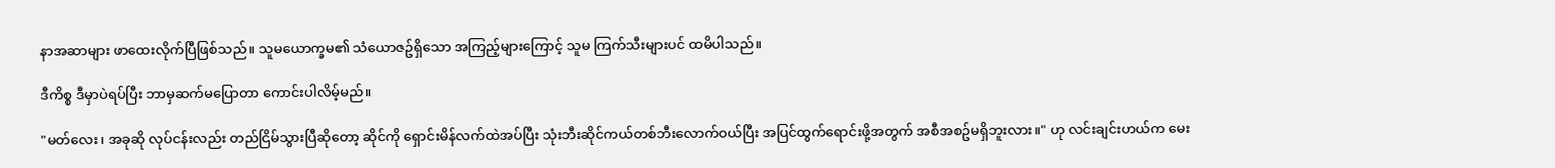နာအဆာများ ဖာထေးလိုက်ပြီဖြစ်သည်။ သူမယောက္ခမ၏ သံယောဇဥ်ရှိသော အကြည့်များကြောင့် သူမ ကြက်သီးများပင် ထမိပါသည်။

ဒီကိစ္စ ဒီမှာပဲရပ်ပြီး ဘာမှဆက်မပြောတာ ကောင်းပါလိမ့်မည်။

"မတ်လေး၊ အခုဆို လုပ်ငန်းလည်း တည်ငြိမ်သွားပြီဆိုတော့ ဆိုင်ကို ရှောင်းမိန်လက်ထဲအပ်ပြီး သုံးဘီးဆိုင်ကယ်တစ်ဘီးလောက်ဝယ်ပြီး အပြင်ထွက်ရောင်းဖို့အတွက် အစီအစဥ်မရှိဘူးလား။" ဟု လင်းချင်းဟယ်က မေး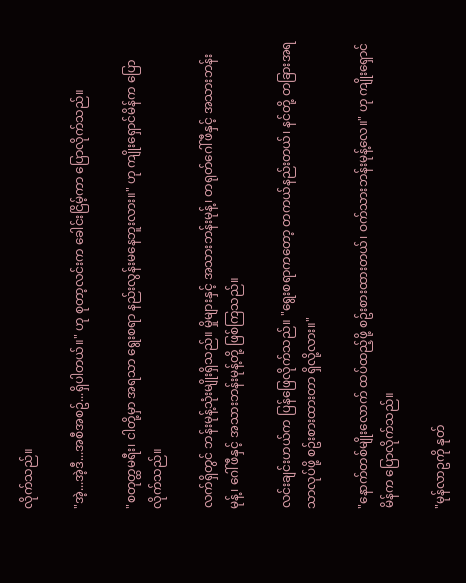လိုက်သည်။

"အဲ့...အဲ့ဒီ...အစီအစဥ်...ရှိပါတယ်။" ဟု စုတာ့လင်းက ခေါင်းငြိမ့်ကာ ပြောလိုက်သည်။

"စတုတ္ထမရီး၊ ငါတို့မှာ အရသာ ရွေးစရာ နည်းလွန်းမနေဘူးလား။" ဟု ကျိုးရှောင်မိန်က ပြောလိုက်သည်။

လက်ရှိတွင် ဘန်းမုန့်သုံးမျိုးရှိသည်။ မှိုများနှင့် အသားဘန်းမုန့်၊ တရုတ်ဂေါ်ဖီနှင့် အသားဘန်းမုန့်၊ ဂေါ်ဖီနှင့် အသားဘန်းမုန့်တို့ ဖြစ်ကြသည်။

လင်းချင်းဟယ်က ပြန်ဖြေလိုက်သည်။ "ရွေးစရာကတော့ တကယ်နည်းတယ်၊ နင်တို့ တခြားအရသာလုပ်ဖို့ စဥ်းစားထားတာ ရှိလို့လား။"

"နောက်တစ်မျိုးလောက် ထပ်ထည့်ဖို့ စဥ်းစားထားတယ်၊ ဝက်သားဘန်းမုန့်လေ။" ဟု ကျိုးရှောင်မိန်က ပြောလိုက်သည်။

"မုန်လာဥကို နုတ်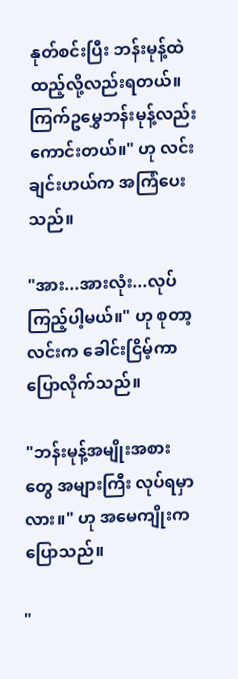နုတ်စင်းပြီး ဘန်းမုန့်ထဲ ထည့်လို့လည်းရတယ်။ ကြက်ဥမွှေဘန်းမုန့်လည်း ကောင်းတယ်။" ဟု လင်းချင်းဟယ်က အကြံပေးသည်။

"အား...အားလုံး...လုပ်ကြည့်ပါ့မယ်။" ဟု စုတာ့လင်းက ခေါင်းငြိမ့်ကာ ပြောလိုက်သည်။

"ဘန်းမုန့်အမျိုးအစားတွေ အများကြီး လုပ်ရမှာလား။" ဟု အမေကျိုးက ပြောသည်။

"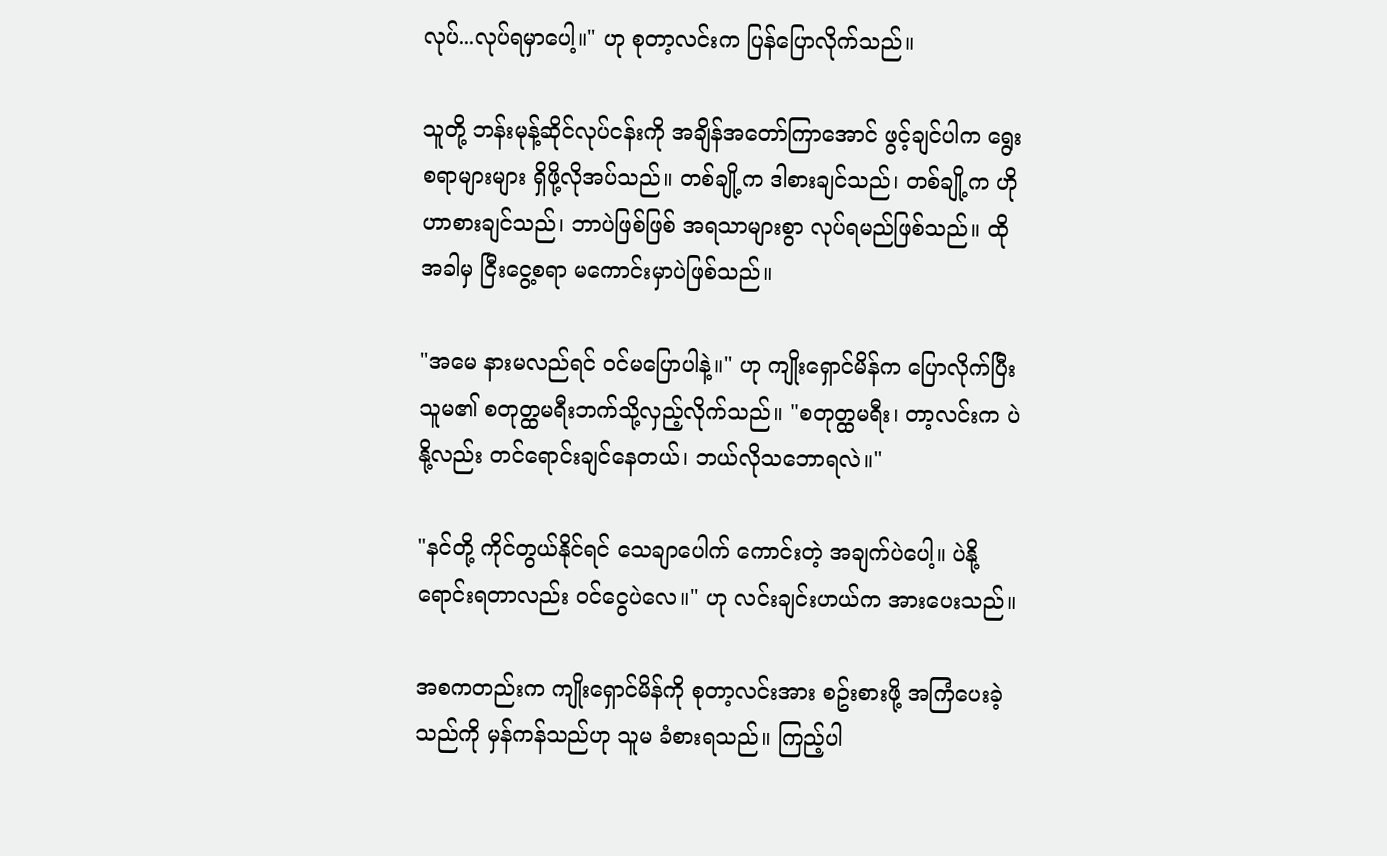လုပ်...လုပ်ရမှာပေါ့။" ဟု စုတာ့လင်းက ပြန်ပြောလိုက်သည်။

သူတို့ ဘန်းမုန့်ဆိုင်လုပ်ငန်းကို အချိန်အတော်ကြာအောင် ဖွင့်ချင်ပါက ရွေးစရာများများ ရှိဖို့လိုအပ်သည်။ တစ်ချို့က ဒါစားချင်သည်၊ တစ်ချို့က ဟိုဟာစားချင်သည်၊ ဘာပဲဖြစ်ဖြစ် အရသာများစွာ လုပ်ရမည်ဖြစ်သည်။ ထိုအခါမှ ငြီးငွေ့စရာ မကောင်းမှာပဲဖြစ်သည်။

"အမေ နားမလည်ရင် ဝင်မပြောပါနဲ့။" ဟု ကျိုးရှောင်မိန်က ပြောလိုက်ပြီး သူမ၏ စတုတ္ထမရီးဘက်သို့လှည့်လိုက်သည်။ "စတုတ္ထမရီး၊ တာ့လင်းက ပဲနို့လည်း တင်ရောင်းချင်နေတယ်၊ ဘယ်လိုသဘောရလဲ။"

"နင်တို့ ကိုင်တွယ်နိုင်ရင် သေချာပေါက် ကောင်းတဲ့ အချက်ပဲပေါ့။ ပဲနို့ရောင်းရတာလည်း ဝင်ငွေပဲလေ။" ဟု လင်းချင်းဟယ်က အားပေးသည်။

အစကတည်းက ကျိုးရှောင်မိန်ကို စုတာ့လင်းအား စဥ်းစားဖို့ အကြံပေးခဲ့သည်ကို မှန်ကန်သည်ဟု သူမ ခံစားရသည်။ ကြည့်ပါ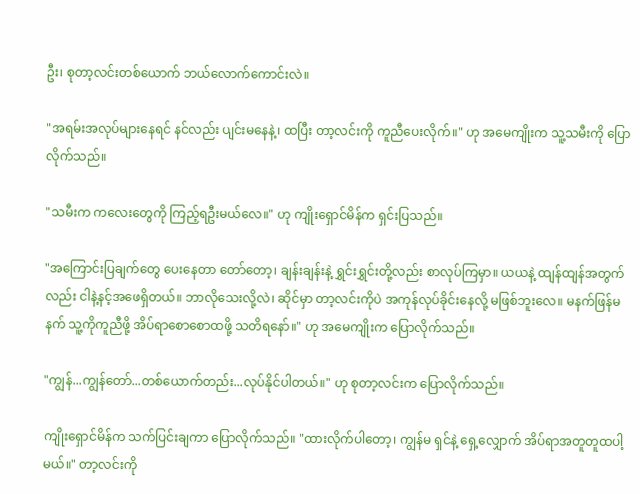ဦး၊ စုတာ့လင်းတစ်ယောက် ဘယ်လောက်ကောင်းလဲ။

"အရမ်းအလုပ်များနေရင် နင်လည်း ပျင်းမနေနဲ့၊ ထပြီး တာ့လင်းကို ကူညီပေးလိုက်။" ဟု အမေကျိုးက သူ့သမီးကို ပြောလိုက်သည်။

"သမီးက ကလေးတွေကို ကြည့်ရဦးမယ်လေ။" ဟု ကျိုးရှောင်မိန်က ရှင်းပြသည်။

"အကြောင်းပြချက်တွေ ပေးနေတာ တော်တော့၊ ချန်းချန်းနဲ့ ရွှင်းရွှင်းတို့လည်း စာလုပ်ကြမှာ။ ယယနဲ့ ထျန်ထျန်အတွက်လည်း ငါနဲ့နင့်အဖေရှိတယ်။ ဘာလိုသေးလို့လဲ၊ ဆိုင်မှာ တာ့လင်းကိုပဲ အကုန်လုပ်ခိုင်းနေလို့ မဖြစ်ဘူးလေ။ မနက်ဖြန်မနက် သူ့ကိုကူညီဖို့ အိပ်ရာစောစောထဖို့ သတိရနော်။" ဟု အမေကျိုးက ပြောလိုက်သည်။

"ကျွန်...ကျွန်တော်...တစ်ယောက်တည်း...လုပ်နိုင်ပါတယ်။" ဟု စုတာ့လင်းက ပြောလိုက်သည်။

ကျိုးရှောင်မိန်က သက်ပြင်းချကာ ပြောလိုက်သည်။ "ထားလိုက်ပါတော့၊ ကျွန်မ ရှင်နဲ့ ရှေ့လျှောက် အိပ်ရာအတူတူထပါ့မယ်။" တာ့လင်းကို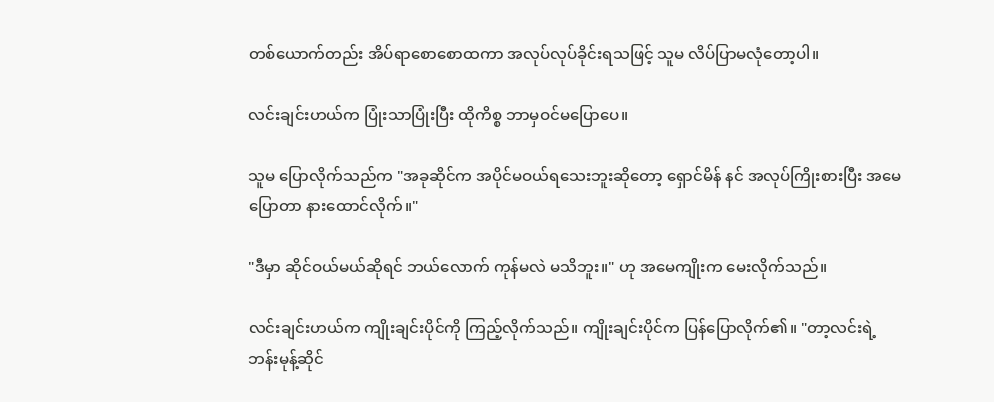တစ်ယောက်တည်း အိပ်ရာစောစောထကာ အလုပ်လုပ်ခိုင်းရသဖြင့် သူမ လိပ်ပြာမလုံတော့ပါ။

လင်းချင်းဟယ်က ပြုံးသာပြုံးပြီး ထိုကိစ္စ ဘာမှဝင်မပြောပေ။

သူမ ပြောလိုက်သည်က "အခုဆိုင်က အပိုင်မဝယ်ရသေးဘူးဆိုတော့ ရှောင်မိန် နင် အလုပ်ကြိုးစားပြီး အမေပြောတာ နားထောင်လိုက်။"

"ဒီမှာ ဆိုင်ဝယ်မယ်ဆိုရင် ဘယ်လောက် ကုန်မလဲ မသိဘူး။" ဟု အမေကျိုးက မေးလိုက်သည်။

လင်းချင်းဟယ်က ကျိုးချင်းပိုင်ကို ကြည့်လိုက်သည်။ ကျိုးချင်းပိုင်က ပြန်ပြောလိုက်၏။ "တာ့လင်းရဲ့ ဘန်းမုန့်ဆိုင်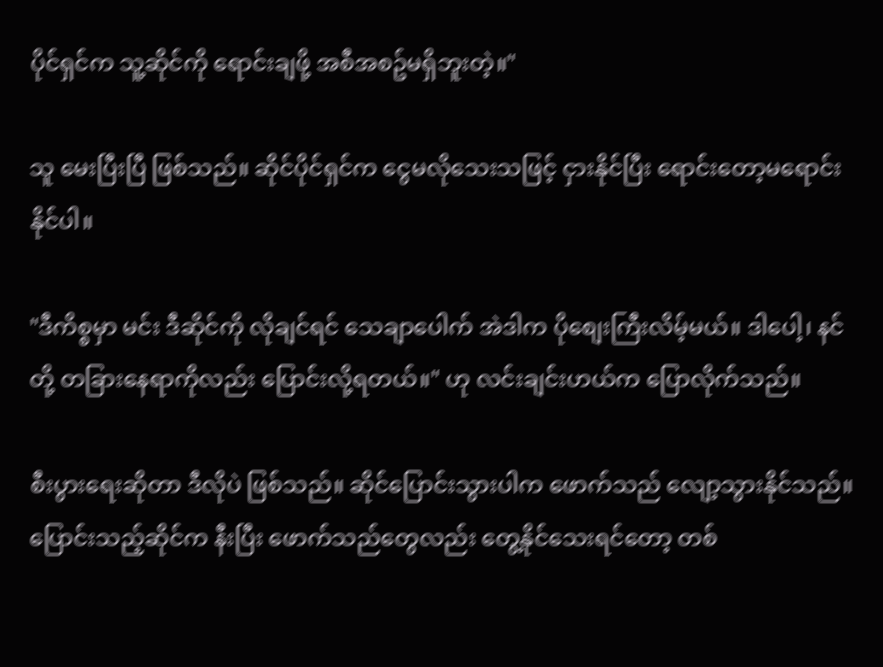ပိုင်ရှင်က သူ့ဆိုင်ကို ရောင်းချဖို့ အစီအစဥ်မရှိဘူးတဲ့။"

သူ မေးပြီးပြီ ဖြစ်သည်။ ဆိုင်ပိုင်ရှင်က ငွေမလိုသေးသဖြင့် ငှားနိုင်ပြီး ရောင်းတော့မရောင်းနိုင်ပါ။

"ဒီကိစ္စမှာ မင်း ဒီဆိုင်ကို လိုချင်ရင် သေချာပေါက် အဲဒါက ပိုစျေးကြီးလိမ့်မယ်။ ဒါပေါ့၊ နင်တို့ တခြားနေရာကိုလည်း ပြောင်းလို့ရတယ်။" ဟု လင်းချင်းဟယ်က ပြောလိုက်သည်။

စီးပွားရေးဆိုတာ ဒီလိုပဲ ဖြစ်သည်။ ဆိုင်ပြောင်းသွားပါက ဖောက်သည် လျော့သွားနိုင်သည်။ ပြောင်းသည့်ဆိုင်က နီးပြီး ဖောက်သည်တွေလည်း တွေ့နိုင်သေးရင်တော့ တစ်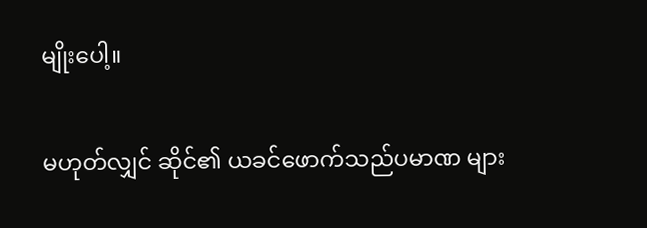မျိုးပေါ့။

မဟုတ်လျှင် ဆိုင်၏ ယခင်ဖောက်သည်ပမာဏ များ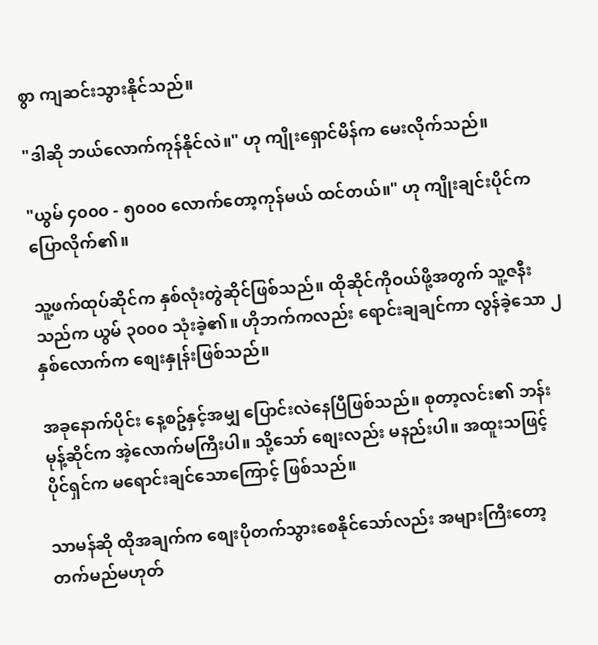စွာ ကျဆင်းသွားနိုင်သည်။

"ဒါဆို ဘယ်လောက်ကုန်နိုင်လဲ။" ဟု ကျိုးရှောင်မိန်က မေးလိုက်သည်။

"ယွမ် ၄၀၀၀ - ၅၀၀၀ လောက်တော့ကုန်မယ် ထင်တယ်။" ဟု ကျိုးချင်းပိုင်က ပြောလိုက်၏။

သူ့ဖက်ထုပ်ဆိုင်က နှစ်လုံးတွဲဆိုင်ဖြစ်သည်။ ထိုဆိုင်ကိုဝယ်ဖို့အတွက် သူ့ဇနီးသည်က ယွမ် ၃၀၀၀ သုံးခဲ့၏။ ဟိုဘက်ကလည်း ရောင်းချချင်ကာ လွန်ခဲ့သော ၂ နှစ်လောက်က စျေးနှုန်းဖြစ်သည်။

အခုနောက်ပိုင်း နေ့စဥ်နှင့်အမျှ ပြောင်းလဲနေပြီဖြစ်သည်။ စုတာ့လင်း၏ ဘန်းမုန့်ဆိုင်က အဲ့လောက်မကြီးပါ။ သို့သော် စျေးလည်း မနည်းပါ။ အထူးသဖြင့် ပိုင်ရှင်က မရောင်းချင်သောကြောင့် ဖြစ်သည်။

သာမန်ဆို ထိုအချက်က စျေးပိုတက်သွားစေနိုင်သော်လည်း အများကြီးတော့ တက်မည်မဟုတ်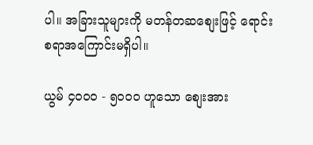ပါ။ အခြားသူများကို မတန်တဆစျေးဖြင့် ရောင်းစရာအကြောင်းမရှိပါ။

ယွမ် ၄၀၀၀ - ၅၀၀၀ ဟူသော စျေးအား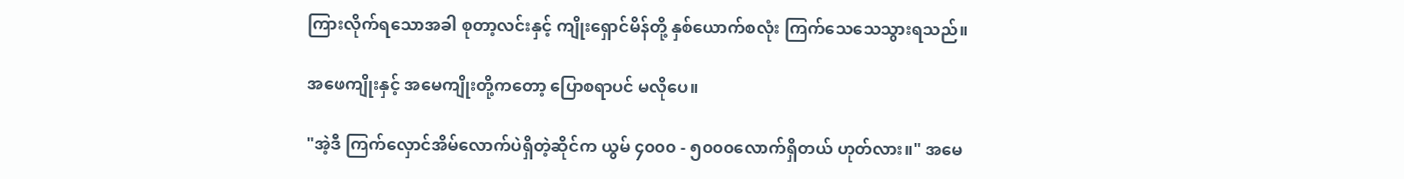ကြားလိုက်ရသောအခါ စုတာ့လင်းနှင့် ကျိုးရှောင်မိန်တို့ နှစ်ယောက်စလုံး ကြက်သေသေသွားရသည်။

အဖေကျိုးနှင့် အမေကျိုးတို့ကတော့ ပြောစရာပင် မလိုပေ။

"အဲ့ဒီ ကြက်လှောင်အိမ်လောက်ပဲရှိတဲ့ဆိုင်က ယွမ် ၄၀၀၀ - ၅၀၀၀လောက်ရှိတယ် ဟုတ်လား။" အမေ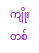ကျိုးတစ်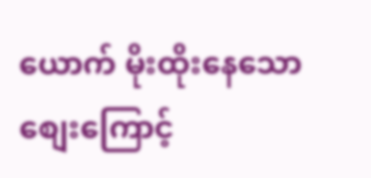ယောက် မိုးထိုးနေသော စျေးကြောင့်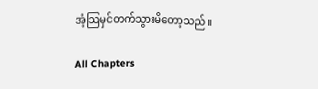အံ့သြမှင်တက်သွားမိတော့သည်။

All Chapters